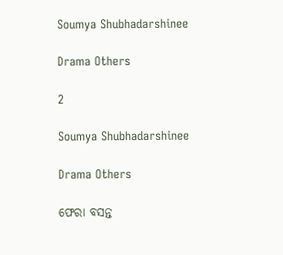Soumya Shubhadarshinee

Drama Others

2

Soumya Shubhadarshinee

Drama Others

ଫେରା ବସନ୍ତ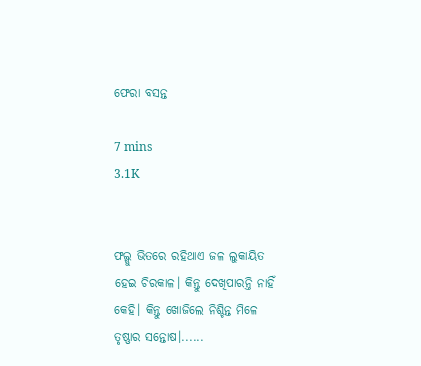ଫେରା ବସନ୍ତ

7 mins
3.1K


ଫଲ୍ଗୁ ଭିତରେ ରହିଥାଏ ଜଳ ଲୁକାୟିତ ହେଇ ଚିରକାଳ। କିନ୍ତୁ ଦେଖିପାରନ୍ତି ନାହିଁ କେହି। କିନ୍ତୁ ଖୋଜିଲେ ନିଶ୍ଚିନ୍ତ ମିଳେ ତୃଷ୍ଣାର ସନ୍ତୋଷ।......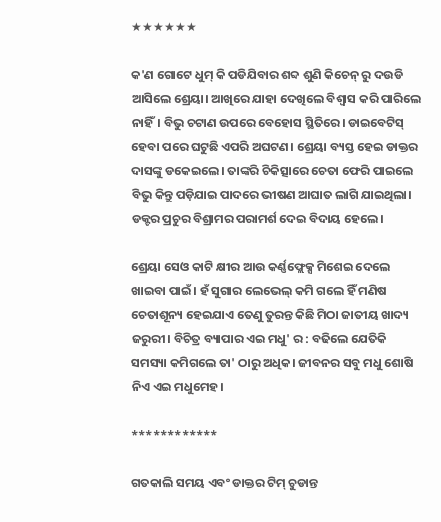★★★★★★

କ'ଣ ଗୋଟେ ଧୁମ୍ କି ପଡିଯିବାର ଶବ୍ଦ ଶୁଣି କିଚେନ୍ ରୁ ଦଉଡି ଆସିଲେ ଶ୍ରେୟା। ଆଖିରେ ଯାହା ଦେଖିଲେ ବିଶ୍ୱାସ କରି ପାରିଲେ ନାହିଁ। ବିଭୁ ଚଟାଣ ଉପରେ ବେହୋସ ସ୍ଥିତିରେ। ଡାଇବେଟିସ୍ ହେବା ପରେ ଘଟୁଛି ଏପରି ଅଘଟଣ। ଶ୍ରେୟା ବ୍ୟସ୍ତ ହେଇ ଡାକ୍ତର ଦାସଙ୍କୁ ଡକେଇଲେ। ତାଙ୍କରି ଚିକିତ୍ସାରେ ଚେତା ଫେରି ପାଇଲେ ବିଭୁ କିନ୍ତୁ ପଡ଼ିଯାଇ ପାଦରେ ଭୀଷଣ ଆଘାତ ଲାଗି ଯାଇଥିଲା। ଡକ୍ଟର ପ୍ରଚୁର ବିଶ୍ରାମର ପରାମର୍ଶ ଦେଇ ବିଦାୟ ହେଲେ।

ଶ୍ରେୟା ସେଓ କାଟି କ୍ଷୀର ଆଉ କର୍ଣ୍ଣଫ୍ଲେକ୍ସ ମିଶେଇ ଦେଲେ ଖାଇବା ପାଇଁ। ହଁ ସୁଗାର ଲେଭେଲ୍ କମି ଗଲେ ହିଁ ମଣିଷ ଚେତାଶୂନ୍ୟ ହେଇଯାଏ ତେଣୁ ତୁରନ୍ତ କିଛି ମିଠା ଜାତୀୟ ଖାଦ୍ୟ ଜରୁରୀ। ବିଚିତ୍ର ବ୍ୟାପାର ଏଇ ମଧୁ' ର : ବଢିଲେ ଯେତିକି ସମସ୍ୟା କମିଗଲେ ତା' ଠାରୁ ଅଧିକ। ଜୀବନର ସବୁ ମଧୁ ଶୋଷି ନିଏ ଏଇ ମଧୁମେହ।

************

ଗତକାଲି ସମୟ ଏବଂ ଡାକ୍ତର ଟିମ୍ ଚୁଡାନ୍ତ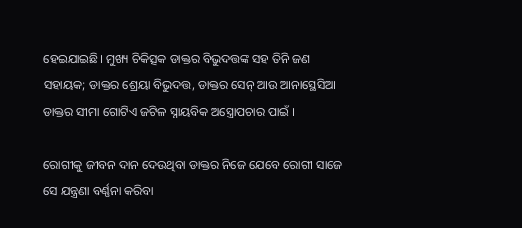ହେଇଯାଇଛି। ମୁଖ୍ୟ ଚିକିତ୍ସକ ଡାକ୍ତର ବିଭୁଦତ୍ତଙ୍କ ସହ ତିନି ଜଣ ସହାୟକ; ଡାକ୍ତର ଶ୍ରେୟା ବିଭୁଦତ୍ତ, ଡାକ୍ତର ସେନ୍ ଆଉ ଆନାସ୍ଥେସିଆ ଡାକ୍ତର ସୀମା ଗୋଟିଏ ଜଟିଳ ସ୍ନାୟବିକ ଅସ୍ତ୍ରୋପଚାର ପାଇଁ ।

ରୋଗୀକୁ ଜୀବନ ଦାନ ଦେଉଥିବା ଡାକ୍ତର ନିଜେ ଯେବେ ରୋଗୀ ସାଜେ ସେ ଯନ୍ତ୍ରଣା ବର୍ଣ୍ଣନା କରିବା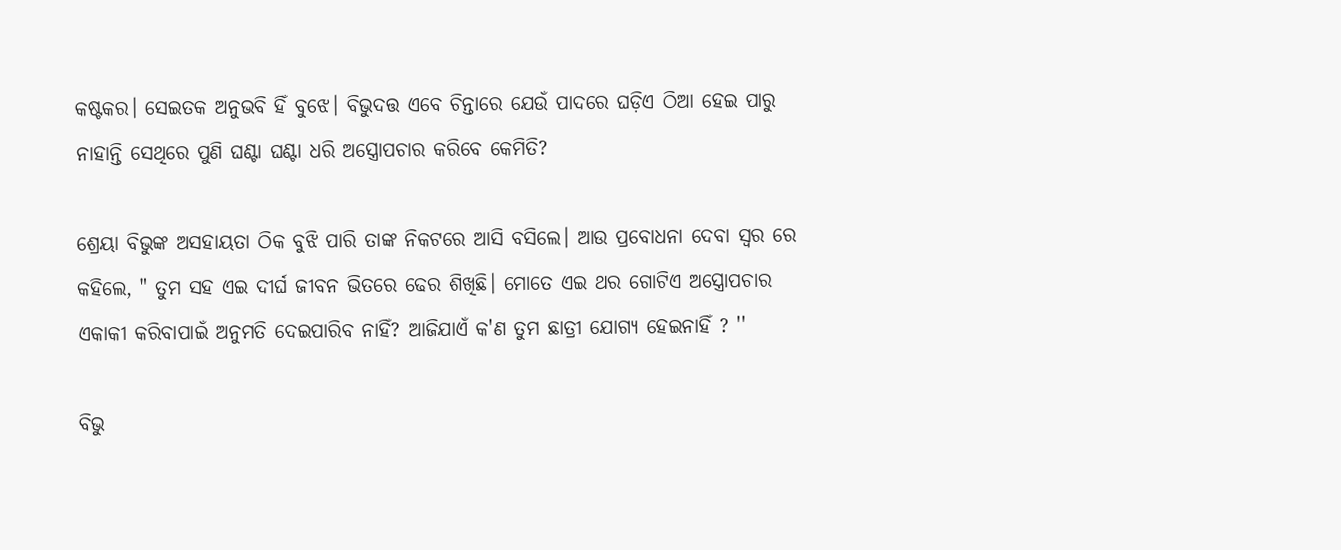କଷ୍ଟକର। ସେଇତକ ଅନୁଭବି ହିଁ ବୁଝେ। ବିଭୁଦତ୍ତ ଏବେ ଚିନ୍ତାରେ ଯେଉଁ ପାଦରେ ଘଡ଼ିଏ ଠିଆ ହେଇ ପାରୁ ନାହାନ୍ତି ସେଥିରେ ପୁଣି ଘଣ୍ଟା ଘଣ୍ଟା ଧରି ଅସ୍ତ୍ରୋପଚାର କରିବେ କେମିତି?

ଶ୍ରେୟା ବିଭୁଙ୍କ ଅସହାୟତା ଠିକ ବୁଝି ପାରି ତାଙ୍କ ନିକଟରେ ଆସି ବସିଲେ। ଆଉ ପ୍ରବୋଧନା ଦେବା ସ୍ୱର ରେ କହିଲେ, " ତୁମ ସହ ଏଇ ଦୀର୍ଘ ଜୀବନ ଭିତରେ ଢେର ଶିଖିଛି। ମୋତେ ଏଇ ଥର ଗୋଟିଏ ଅସ୍ତ୍ରୋପଚାର ଏକାକୀ କରିବାପାଇଁ ଅନୁମତି ଦେଇପାରିବ ନାହିଁ? ଆଜିଯାଏଁ କ'ଣ ତୁମ ଛାତ୍ରୀ ଯୋଗ୍ୟ ହେଇନାହିଁ ? ''

ବିଭୁ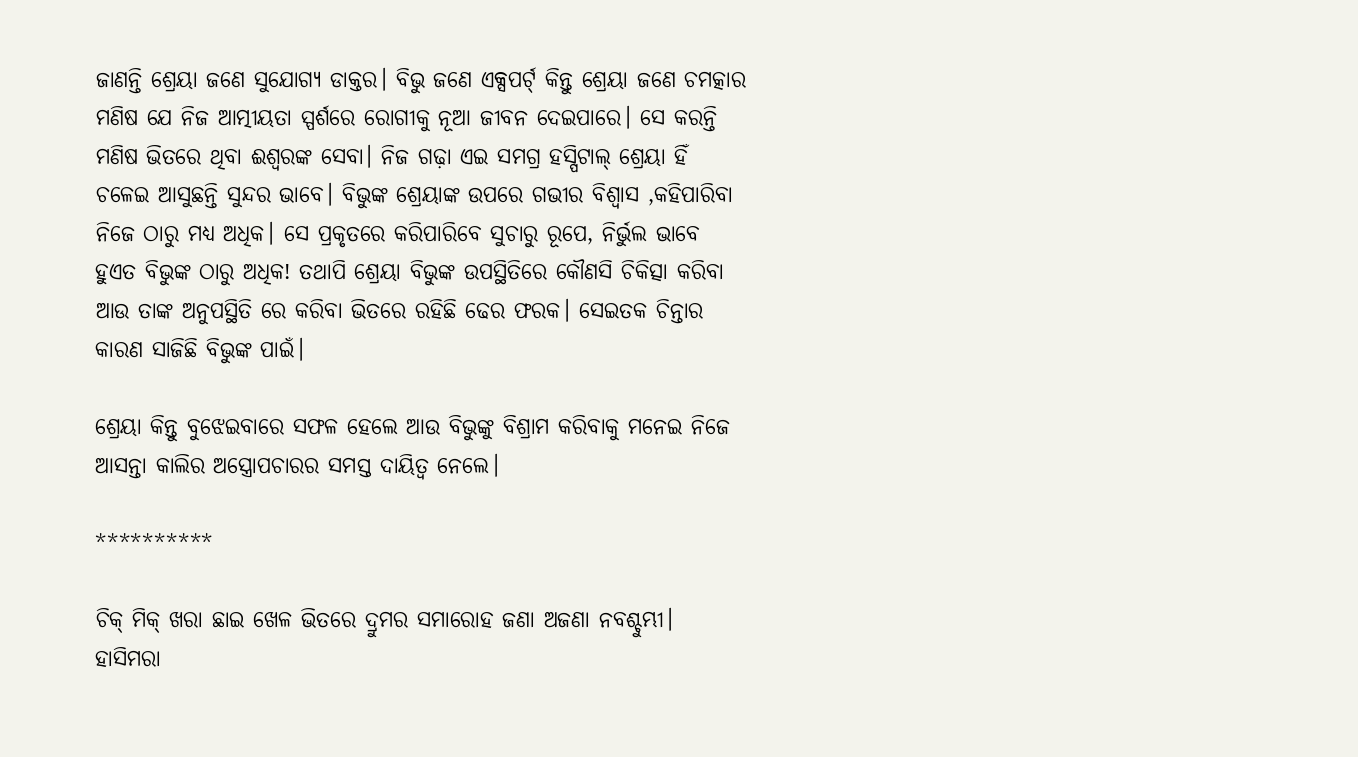ଜାଣନ୍ତି ଶ୍ରେୟା ଜଣେ ସୁଯୋଗ୍ୟ ଡାକ୍ତର। ବିଭୁ ଜଣେ ଏକ୍ସପର୍ଟ୍ କିନ୍ତୁ ଶ୍ରେୟା ଜଣେ ଚମତ୍କାର ମଣିଷ ଯେ ନିଜ ଆତ୍ମୀୟତା ସ୍ପର୍ଶରେ ରୋଗୀକୁ ନୂଆ ଜୀବନ ଦେଇପାରେ। ସେ କରନ୍ତି ମଣିଷ ଭିତରେ ଥିବା ଈଶ୍ୱରଙ୍କ ସେବା। ନିଜ ଗଢ଼ା ଏଇ ସମଗ୍ର ହସ୍ପିଟାଲ୍ ଶ୍ରେୟା ହିଁ ଚଳେଇ ଆସୁଛନ୍ତି ସୁନ୍ଦର ଭାବେ। ବିଭୁଙ୍କ ଶ୍ରେୟାଙ୍କ ଉପରେ ଗଭୀର ବିଶ୍ୱାସ ,କହିପାରିବା ନିଜେ ଠାରୁ ମଧ୍ୟ ଅଧିକ। ସେ ପ୍ରକୃତରେ କରିପାରିବେ ସୁଚାରୁ ରୂପେ, ନିର୍ଭୁଲ ଭାବେ ହୁଏତ ବିଭୁଙ୍କ ଠାରୁ ଅଧିକ! ତଥାପି ଶ୍ରେୟା ବିଭୁଙ୍କ ଉପସ୍ଥିତିରେ କୌଣସି ଚିକିତ୍ସା କରିବା ଆଉ ତାଙ୍କ ଅନୁପସ୍ଥିତି ରେ କରିବା ଭିତରେ ରହିଛି ଢେର ଫରକ। ସେଇତକ ଚିନ୍ତାର କାରଣ ସାଜିଛି ବିଭୁଙ୍କ ପାଇଁ।

ଶ୍ରେୟା କିନ୍ତୁ ବୁଝେଇବାରେ ସଫଳ ହେଲେ ଆଉ ବିଭୁଙ୍କୁ ବିଶ୍ରାମ କରିବାକୁ ମନେଇ ନିଜେ ଆସନ୍ତା କାଲିର ଅସ୍ତ୍ରୋପଚାରର ସମସ୍ତ ଦାୟିତ୍ୱ ନେଲେ।

**********

ଚିକ୍ ମିକ୍ ଖରା ଛାଇ ଖେଳ ଭିତରେ ଦ୍ରୁମର ସମାରୋହ ଜଣା ଅଜଣା ନବଶ୍ଚୁମ୍ଭୀ। ହାସିମରା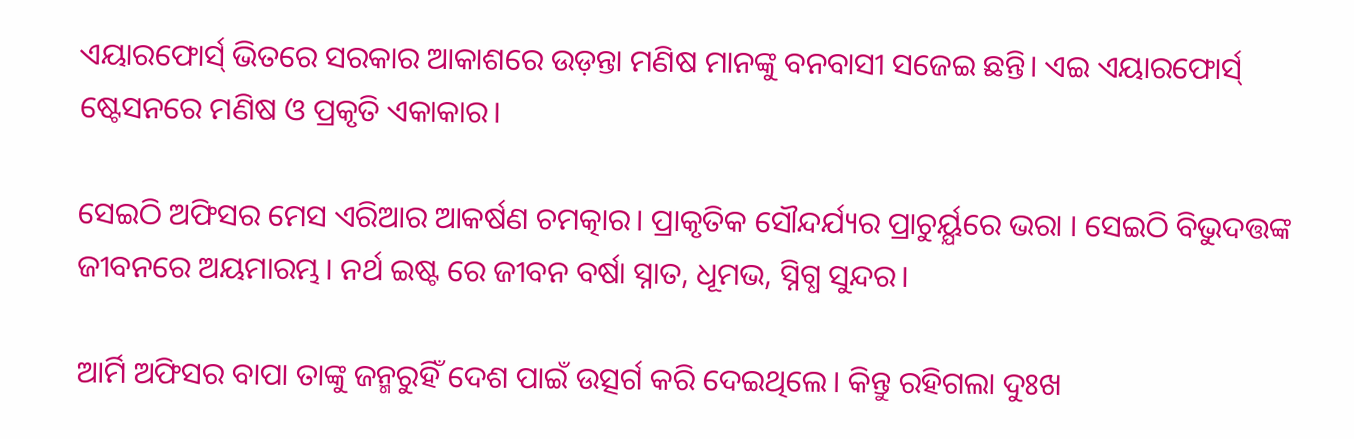ଏୟାରଫୋର୍ସ୍ ଭିତରେ ସରକାର ଆକାଶରେ ଉଡ଼ନ୍ତା ମଣିଷ ମାନଙ୍କୁ ବନବାସୀ ସଜେଇ ଛନ୍ତି। ଏଇ ଏୟାରଫୋର୍ସ୍ ଷ୍ଟେସନରେ ମଣିଷ ଓ ପ୍ରକୃତି ଏକାକାର।

ସେଇଠି ଅଫିସର ମେସ ଏରିଆର ଆକର୍ଷଣ ଚମତ୍କାର। ପ୍ରାକୃତିକ ସୌନ୍ଦର୍ଯ୍ୟର ପ୍ରାଚୁର୍ୟ୍ଯରେ ଭରା । ସେଇଠି ବିଭୁଦତ୍ତଙ୍କ ଜୀବନରେ ଅୟମାରମ୍ଭ। ନର୍ଥ ଇଷ୍ଟ ରେ ଜୀବନ ବର୍ଷା ସ୍ନାତ, ଧୂମଭ, ସ୍ନିଗ୍ଧ ସୁନ୍ଦର।

ଆର୍ମି ଅଫିସର ବାପା ତାଙ୍କୁ ଜନ୍ମରୁହିଁ ଦେଶ ପାଇଁ ଉତ୍ସର୍ଗ କରି ଦେଇଥିଲେ। କିନ୍ତୁ ରହିଗଲା ଦୁଃଖ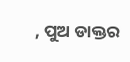, ପୁଅ ଡାକ୍ତର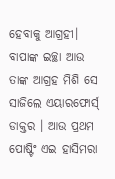ହେବାକୁ ଆଗ୍ରହୀ। ବାପାଙ୍କ ଇଚ୍ଛା ଆଉ ତାଙ୍କ ଆଗ୍ରହ ମିଶି ସେ ସାଜିଲେ ଏୟାରଫୋର୍ସ୍ ଡାକ୍ତର । ଆଉ ପ୍ରଥମ ପୋଷ୍ଟିଂ ଏଇ ହାସିମରା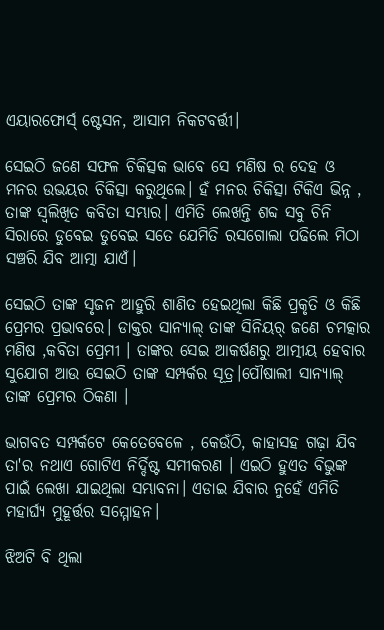ଏୟାରଫୋର୍ସ୍ ଷ୍ଟେସନ, ଆସାମ ନିକଟବର୍ତ୍ତୀ।

ସେଇଠି ଜଣେ ସଫଳ ଚିକିତ୍ସକ ଭାବେ ସେ ମଣିଷ ର ଦେହ ଓ ମନର ଉଭୟର ଚିକିତ୍ସା କରୁଥିଲେ। ହଁ ମନର ଚିକିତ୍ସା ଟିକିଏ ଭିନ୍ନ , ତାଙ୍କ ସ୍ୱଲିଖିତ କବିତା ସମ୍ଭାର। ଏମିତି ଲେଖନ୍ତି ଶବ୍ଦ ସବୁ ଚିନି ସିରାରେ ଡୁବେଇ ଡୁବେଇ ସତେ ଯେମିତି ରସଗୋଲା ପଢିଲେ ମିଠା ସଞ୍ଚରି ଯିବ ଆତ୍ମା ଯାଏଁ।

ସେଇଠି ତାଙ୍କ ସୃଜନ ଆହୁରି ଶାଣିତ ହେଇଥିଲା କିଛି ପ୍ରକୃତି ଓ କିଛି ପ୍ରେମର ପ୍ରଭାବରେ। ଡାକ୍ତର ସାନ୍ୟାଲ୍ ତାଙ୍କ ସିନିୟର୍ ଜଣେ ଚମତ୍କାର ମଣିଷ ,କବିତା ପ୍ରେମୀ । ତାଙ୍କର ସେଇ ଆକର୍ଷଣରୁ ଆତ୍ମୀୟ ହେବାର ସୁଯୋଗ ଆଉ ସେଇଠି ତାଙ୍କ ସମ୍ପର୍କର ସୂତ୍ର।ପୌଷାଲୀ ସାନ୍ୟାଲ୍ ତାଙ୍କ ପ୍ରେମର ଠିକଣା ।

ଭାଗବତ ସମ୍ପର୍କଟେ କେତେବେଳେ , କେଉଁଠି, କାହାସହ ଗଢ଼ା ଯିବ ତା'ର ନଥାଏ ଗୋଟିଏ ନିର୍ଦ୍ଦିଷ୍ଟ ସମୀକରଣ । ଏଇଠି ହୁଏତ ବିଭୁଙ୍କ ପାଇଁ ଲେଖା ଯାଇଥିଲା ସମ୍ଭାବନା। ଏଡାଇ ଯିବାର ନୁହେଁ ଏମିତି ମହାର୍ଘ୍ୟ ମୁହୂର୍ତ୍ତର ସମ୍ମୋହନ।

ଝିଅଟି ବି ଥିଲା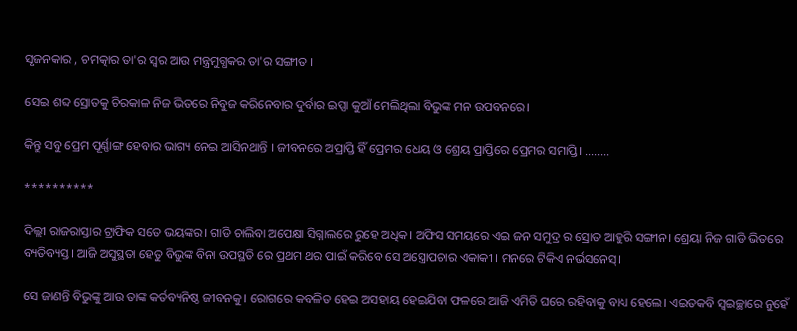ସୃଜନକାର , ଚମତ୍କାର ତା'ର ସ୍ୱର ଆଉ ମନ୍ତ୍ରମୁଗ୍ଧକର ତା'ର ସଙ୍ଗୀତ ।

ସେଇ ଶବ୍ଦ ସ୍ରୋତକୁ ଚିରକାଳ ନିଜ ଭିତରେ ନିବୁଜ କରିନେବାର ଦୁର୍ବାର ଇପ୍ସା କୁଆଁ ମେଲିଥିଲା ବିଭୁଙ୍କ ମନ ଉପବନରେ।

କିନ୍ତୁ ସବୁ ପ୍ରେମ ପୂର୍ଣ୍ଣାଙ୍ଗ ହେବାର ଭାଗ୍ୟ ନେଇ ଆସିନଥାନ୍ତି । ଜୀବନରେ ଅପ୍ରାପ୍ତି ହିଁ ପ୍ରେମର ଧେୟ ଓ ଶ୍ରେୟ ପ୍ରାପ୍ତିରେ ପ୍ରେମର ସମାପ୍ତି। ........

**********

ଦିଲ୍ଲୀ ରାଜରାସ୍ତାର ଟ୍ରାଫିକ ସତେ ଭୟଙ୍କର। ଗାଡି ଚାଲିବା ଅପେକ୍ଷା ସିଗ୍ନାଲରେ ରୁହେ ଅଧିକ। ଅଫିସ ସମୟରେ ଏଇ ଜନ ସମୁଦ୍ର ର ସ୍ରୋତ ଆହୁରି ସଙ୍ଗୀନ। ଶ୍ରେୟା ନିଜ ଗାଡି ଭିତରେ ବ୍ୟତିବ୍ୟସ୍ତ। ଆଜି ଅସୁସ୍ଥତା ହେତୁ ବିଭୁଙ୍କ ବିନା ଉପସ୍ଥତି ରେ ପ୍ରଥମ ଥର ପାଇଁ କରିବେ ସେ ଅସ୍ତ୍ରୋପଚାର ଏକାକୀ । ମନରେ ଟିକିଏ ନର୍ଭସନେସ୍।

ସେ ଜାଣନ୍ତି ବିଭୁଙ୍କୁ ଆଉ ତାଙ୍କ କର୍ତବ୍ୟନିଷ୍ଠ ଜୀବନକୁ। ରୋଗରେ କବଳିତ ହେଇ ଅସହାୟ ହେଇଯିବା ଫଳରେ ଆଜି ଏମିତି ଘରେ ରହିବାକୁ ବାଧ୍ୟ ହେଲେ। ଏଇତକବି ସ୍ୱଇଚ୍ଛାରେ ନୁହେଁ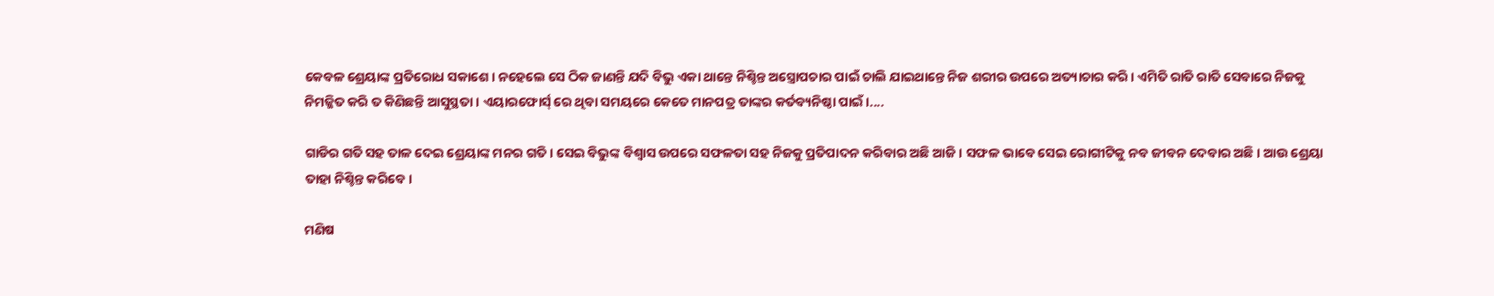କେବଳ ଶ୍ରେୟାଙ୍କ ପ୍ରତିରୋଧ ସକାଶେ। ନହେଲେ ସେ ଠିକ ଜାଣନ୍ତି ଯଦି ବିଭୁ ଏକା ଥାନ୍ତେ ନିଶ୍ଚିନ୍ତ ଅସ୍ତ୍ରୋପଚାର ପାଇଁ ଚାଲି ଯାଇଥାନ୍ତେ ନିଜ ଶରୀର ଉପରେ ଅତ୍ୟାଚାର କରି। ଏମିତି ରାତି ରାତି ସେବାରେ ନିଜକୁ ନିମଜ୍ଜିତ କରି ତ କିଣିଛନ୍ତି ଆସୁସ୍ଥତା। ଏୟାରଫୋର୍ସ୍ ରେ ଥିବା ସମୟରେ କେତେ ମାନପତ୍ର ତାଙ୍କର କର୍ତବ୍ୟନିଷ୍ଠା ପାଇଁ।....

ଗାଡିର ଗତି ସହ ତାଳ ଦେଇ ଶ୍ରେୟାଙ୍କ ମନର ଗତି। ସେଇ ବିଭୁଙ୍କ ବିଶ୍ୱାସ ଉପରେ ସଫଳତା ସହ ନିଜକୁ ପ୍ରତିପାଦନ କରିବାର ଅଛି ଆଜି। ସଫଳ ଭାବେ ସେଇ ରୋଗୀଟିକୁ ନବ ଜୀବନ ଦେବାର ଅଛି। ଆଉ ଶ୍ରେୟା ତାହା ନିଶ୍ଚିନ୍ତ କରିବେ।

ମଣିଷ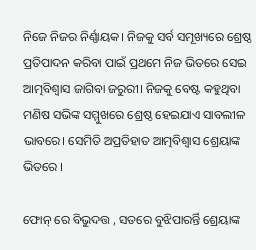ନିଜେ ନିଜର ନିର୍ଣ୍ଣାୟକ। ନିଜକୁ ସର୍ବ ସମୂଖ୍ୟରେ ଶ୍ରେଷ୍ଠ ପ୍ରତିପାଦନ କରିବା ପାଇଁ ପ୍ରଥମେ ନିଜ ଭିତରେ ସେଇ ଆତ୍ମବିଶ୍ବାସ ଜାଗିବା ଜରୁରୀ। ନିଜକୁ ବେଷ୍ଟ କହୁଥିବା ମଣିଷ ସଭିଙ୍କ ସମ୍ମୁଖରେ ଶ୍ରେଷ୍ଠ ହେଇଯାଏ ସାବଲୀଳ ଭାବରେ। ସେମିତି ଅପ୍ରତିହାତ ଆତ୍ମବିଶ୍ବାସ ଶ୍ରେୟାଙ୍କ ଭିତରେ ।

ଫୋନ୍ ରେ ବିଭୁଦତ୍ତ , ସତରେ ବୁଝିପାରର୍ନ୍ତି ଶ୍ରେୟାଙ୍କ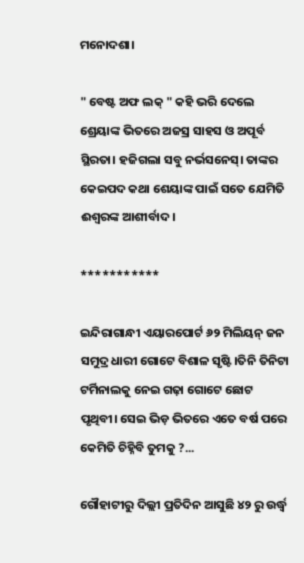ମନୋଦଶା।

" ବେଷ୍ଟ ଅଫ ଲକ୍ " କହି ଭରି ଦେଲେ ଶ୍ରେୟାଙ୍କ ଭିତରେ ଅଜସ୍ର ସାହସ ଓ ଅପୂର୍ବ ସ୍ଥିରତା। ହଜିଗଲା ସବୁ ନର୍ଭସନେସ୍। ତାଙ୍କର କେଇପଦ କଥା ଶେୟାଙ୍କ ପାଇଁ ସତେ ଯେମିତି ଈଶ୍ୱରଙ୍କ ଆଶୀର୍ବାଦ।

***********

ଇନ୍ଦିରାଗାନ୍ଧୀ ଏୟାରପୋର୍ଟ ୬୨ ମିଲିୟନ୍ ଜନ ସମୁଦ୍ର ଧାରୀ ଗୋଟେ ବିଶାଳ ସୃଷ୍ଟି।ତିନି ତିନିଟା ଟର୍ମିନାଲକୁ ନେଇ ଗଢ଼ା ଗୋଟେ ଛୋଟ ପୃଥିବୀ। ସେଇ ଭିଡ଼ ଭିତରେ ଏତେ ବର୍ଷ ପରେ କେମିତି ଚିହ୍ନିବି ତୁମକୁ ?...

ଗୌହାଟୀରୁ ଦିଲ୍ଲୀ ପ୍ରତିଦିନ ଆସୁଛି ୪୨ ରୁ ଉର୍ଦ୍ଧ୍ବ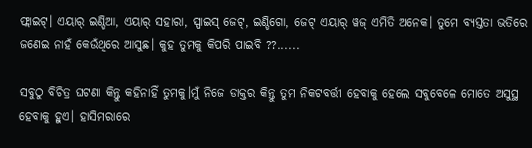ଫ୍ଲାଇଟ୍। ଏୟାର୍ ଇଣ୍ଡିଆ, ଏୟାର୍ ସହାରା, ସ୍ପାଇସ୍ ଜେଟ୍, ଇଣ୍ଡିଗୋ, ଜେଟ୍ ଏୟାର୍ ୱଜ୍ ଏମିତି ଅନେକ। ତୁମେ ବ୍ୟସ୍ତତା ଭତିରେ ଜଣେଇ ନାହଁ କେଉଁଥିରେ ଆସୁଛ। କୁହ ତୁମକୁ କିପରି ପାଇବି ??......

ସବୁଠୁ ବିଚିତ୍ର ଘଟଣା କିନ୍ତୁ କହିନାହିଁ ତୁମକୁ।ମୁଁ ନିଜେ ଡାକ୍ତର କିନ୍ତୁ ତୁମ ନିକଟବର୍ତ୍ତୀ ହେବାକୁ ହେଲେ ସବୁବେଳେ ମୋତେ ଅସୁସ୍ଥ ହେବାକୁ ହୁଏ। ହାସିମରାରେ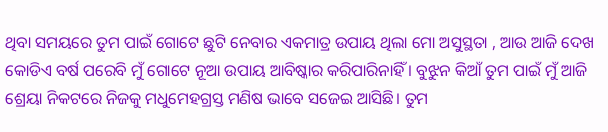ଥିବା ସମୟରେ ତୁମ ପାଇଁ ଗୋଟେ ଛୁଟି ନେବାର ଏକମାତ୍ର ଉପାୟ ଥିଲା ମୋ ଅସୁସ୍ଥତା , ଆଉ ଆଜି ଦେଖ କୋଡିଏ ବର୍ଷ ପରେବି ମୁଁ ଗୋଟେ ନୂଆ ଉପାୟ ଆବିଷ୍କାର କରିପାରିନାହିଁ । ବୁଝୁନ କିଆଁ ତୁମ ପାଇଁ ମୁଁ ଆଜି ଶ୍ରେୟା ନିକଟରେ ନିଜକୁ ମଧୁମେହଗ୍ରସ୍ତ ମଣିଷ ଭାବେ ସଜେଇ ଆସିଛି। ତୁମ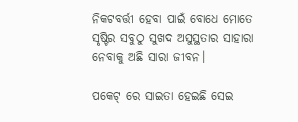ନିକଟବର୍ତ୍ତୀ ହେବା ପାଇଁ ବୋଧେ ମୋତେ ସୃଷ୍ଟିର ସବୁଠୁ ସୁଖଦ ଅସୁସ୍ଥତାର ସାହାରା ନେବାକୁ ଅଛି ସାରା ଜୀବନ।

ପକେଟ୍ ରେ ସାଇତା ହେଇଛି ସେଇ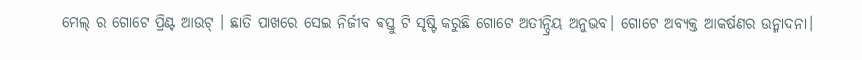ମେଲ୍ ର ଗୋଟେ ପ୍ରିଣ୍ଟ ଆଉଟ୍ । ଛାତି ପାଖରେ ସେଇ ନିର୍ଜୀବ ଵସ୍ତୁ ଟି ସୃଷ୍ଟି କରୁଛି ଗୋଟେ ଅତୀନ୍ଦ୍ରିୟ ଅନୁଭବ। ଗୋଟେ ଅବ୍ୟକ୍ତ ଆକର୍ଷଣର ଉନ୍ମାଦନା।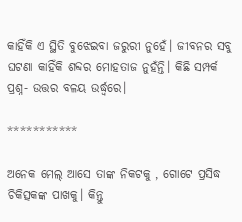କାହିଁକି ଏ ସ୍ଥିତି ବୁଝେଇବା ଜରୁରୀ ନୁହେଁ। ଜୀବନର ସବୁ ଘଟଣା କାହିଁକି ଶବ୍ଦର ମୋହତାଜ ନୁହଁନ୍ତି। କିଛି ସମ୍ପର୍କ ପ୍ରଶ୍ନ- ଉତ୍ତର ବଳୟ ଉର୍ଦ୍ଧ୍ବରେ।

***********

ଅନେକ ମେଲ୍ ଆସେ ତାଙ୍କ ନିକଟକୁ , ଗୋଟେ ପ୍ରସିଦ୍ଧ ଚିକିତ୍ସକଙ୍କ ପାଖକୁ। କିନ୍ତୁ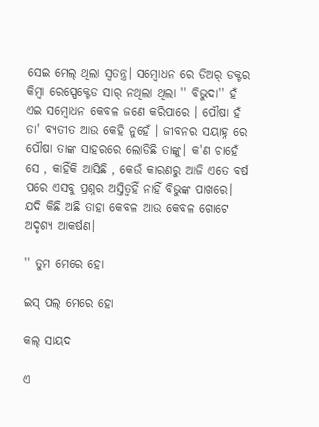ସେଇ ମେଲ୍ ଥିଲା ସ୍ୱତନ୍ତ୍ର। ସମ୍ବୋଧନ ରେ ଡିଅର୍ ଡକ୍ଟର କିମ୍ବା ରେସ୍ପେକ୍ଟେଡ ସାର୍ ନଥିଲା ଥିଲା '' ବିଭୁଦା'' ହଁ ଏଇ ସମ୍ବୋଧନ କେବଳ ଜଣେ କରିପାରେ । ପୌଷା ହଁ ତା' ବ୍ୟତୀତ ଆଉ କେହି ନୁହେଁ । ଜୀବନର ସୟାହ୍ନ ରେ ପୌଷା ତାଙ୍କ ସାହରରେ ଲୋଡିଛି ତାଙ୍କୁ। କ'ଣ ଚାହେଁ ସେ , କାହିଁକି ଆସିଛି , କେଉଁ କାରଣରୁ ଆଜି ଏତେ ବର୍ଷ ପରେ ଏସବୁ ପ୍ରଶ୍ନର ଅସ୍ତିତ୍ୱହିଁ ନାହିଁ ବିଭୁଙ୍କ ପାଖରେ। ଯଦି କିଛି ଅଛି ତାହା କେବଳ ଆଉ କେବଳ ଗୋଟେ ଅଦୃଶ୍ୟ ଆକର୍ଷଣ।

'' ତୁମ ମେରେ ହୋ

ଇସ୍ ପଲ୍ ମେରେ ହୋ

କଲ୍ ସାୟଦ

ଏ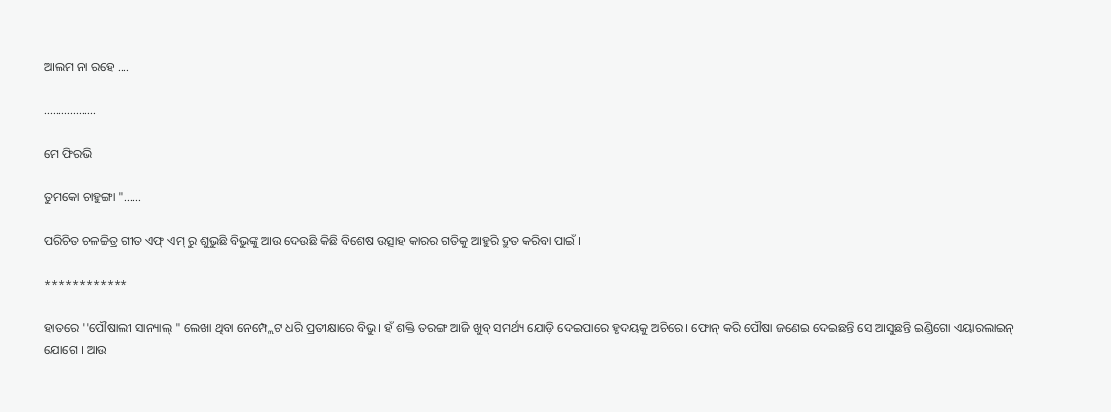ଆଲମ ନା ରହେ ....

..................

ମେ ଫିରଭି

ତୁମକୋ ଚାହୁଙ୍ଗା "......

ପରିଚିତ ଚଳଚ୍ଚିତ୍ର ଗୀତ ଏଫ୍ ଏମ୍ ରୁ ଶୁଭୁଛି ବିଭୁଙ୍କୁ ଆଉ ଦେଉଛି କିଛି ବିଶେଷ ଉତ୍ସାହ କାରର ଗତିକୁ ଆହୁରି ଦ୍ରୁତ କରିବା ପାଇଁ ।

************

ହାତରେ ''ପୌଷାଲୀ ସାନ୍ୟାଲ୍ " ଲେଖା ଥିବା ନେମ୍ପ୍ଲେଟ ଧରି ପ୍ରତୀକ୍ଷାରେ ବିଭୁ। ହଁ ଶକ୍ତି ତରଙ୍ଗ ଆଜି ଖୁବ୍ ସମର୍ଥ୍ୟ ଯୋଡ଼ି ଦେଇପାରେ ହୃଦୟକୁ ଅଚିରେ। ଫୋନ୍ କରି ପୌଷା ଜଣେଇ ଦେଇଛନ୍ତି ସେ ଆସୁଛନ୍ତି ଇଣ୍ଡିଗୋ ଏୟାରଲାଇନ୍ ଯୋଗେ । ଆଉ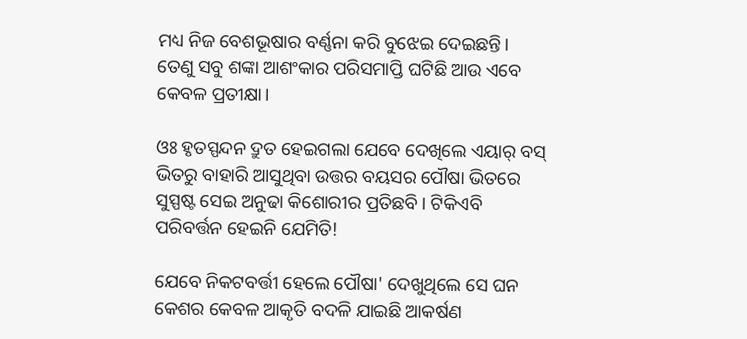ମଧ୍ୟ ନିଜ ବେଶଭୂଷାର ବର୍ଣ୍ଣନା କରି ବୁଝେଇ ଦେଇଛନ୍ତି। ତେଣୁ ସବୁ ଶଙ୍କା ଆଶଂକାର ପରିସମାପ୍ତି ଘଟିଛି ଆଉ ଏବେ କେବଳ ପ୍ରତୀକ୍ଷା।

ଓଃ ହୃତସ୍ପନ୍ଦନ ଦ୍ରୁତ ହେଇଗଲା ଯେବେ ଦେଖିଲେ ଏୟାର୍ ବସ୍ ଭିତରୁ ବାହାରି ଆସୁଥିବା ଉତ୍ତର ବୟସର ପୌଷା ଭିତରେ ସୁସ୍ପଷ୍ଟ ସେଇ ଅନୁଢା କିଶୋରୀର ପ୍ରତିଛବି। ଟିକିଏବି ପରିବର୍ତ୍ତନ ହେଇନି ଯେମିତି!

ଯେବେ ନିକଟବର୍ତ୍ତୀ ହେଲେ ପୌଷା' ଦେଖୁଥିଲେ ସେ ଘନ କେଶର କେବଳ ଆକୃତି ବଦଳି ଯାଇଛି ଆକର୍ଷଣ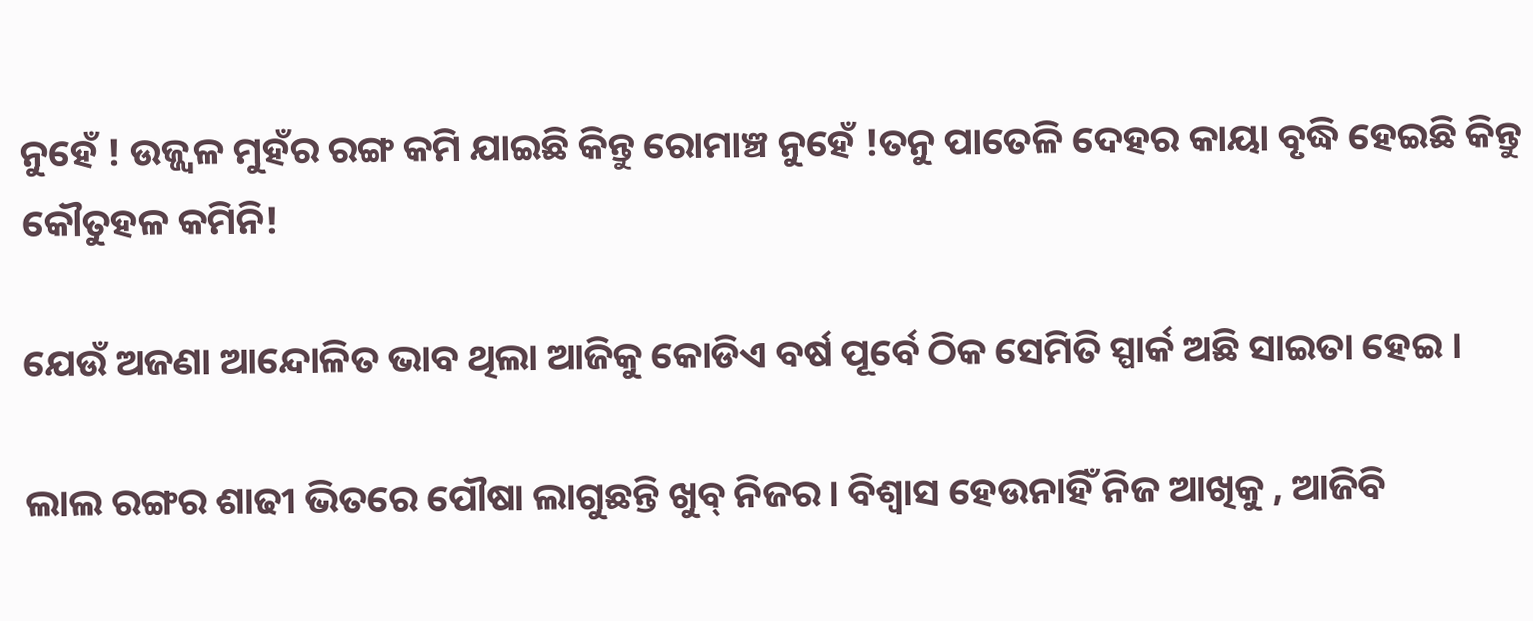ନୁହେଁ ! ଉଜ୍ଜ୍ବଳ ମୁହଁର ରଙ୍ଗ କମି ଯାଇଛି କିନ୍ତୁ ରୋମାଞ୍ଚ ନୁହେଁ !ତନୁ ପାତେଳି ଦେହର କାୟା ବୃଦ୍ଧି ହେଇଛି କିନ୍ତୁ କୌତୁହଳ କମିନି!

ଯେଉଁ ଅଜଣା ଆନ୍ଦୋଳିତ ଭାବ ଥିଲା ଆଜିକୁ କୋଡିଏ ବର୍ଷ ପୂର୍ବେ ଠିକ ସେମିତି ସ୍ପାର୍କ ଅଛି ସାଇତା ହେଇ ।

ଲାଲ ରଙ୍ଗର ଶାଢୀ ଭିତରେ ପୌଷା ଲାଗୁଛନ୍ତି ଖୁବ୍ ନିଜର। ବିଶ୍ଵାସ ହେଉନାହିଁ ନିଜ ଆଖିକୁ , ଆଜିବି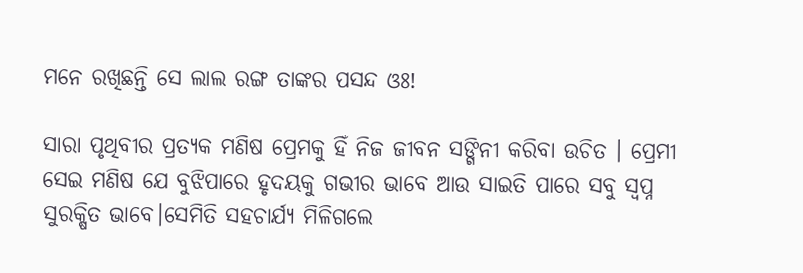ମନେ ରଖିଛନ୍ତି ସେ ଲାଲ ରଙ୍ଗ ତାଙ୍କର ପସନ୍ଦ ଓଃ!

ସାରା ପୃଥିବୀର ପ୍ରତ୍ୟକ ମଣିଷ ପ୍ରେମକୁ ହିଁ ନିଜ ଜୀବନ ସଙ୍ଗିନୀ କରିବା ଉଚିତ । ପ୍ରେମୀ ସେଇ ମଣିଷ ଯେ ବୁଝିପାରେ ହୃଦୟକୁ ଗଭୀର ଭାବେ ଆଉ ସାଇତି ପାରେ ସବୁ ସ୍ୱପ୍ନ ସୁରକ୍ଷିତ ଭାବେ।ସେମିତି ସହଚାର୍ଯ୍ୟ ମିଳିଗଲେ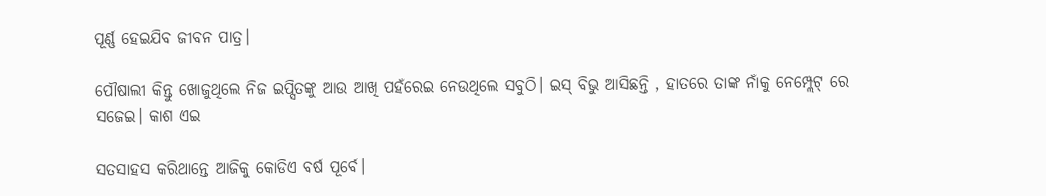ପୂର୍ଣ୍ଣ ହେଇଯିବ ଜୀବନ ପାତ୍ର।

ପୌଷାଲୀ କିନ୍ତୁ ଖୋଜୁଥିଲେ ନିଜ ଇପ୍ସିତଙ୍କୁ ଆଉ ଆଖି ପହଁରେଇ ନେଉଥିଲେ ସବୁଠି। ଇସ୍ ବିଭୁ ଆସିଛନ୍ତି , ହାତରେ ତାଙ୍କ ନାଁକୁ ନେମ୍ପ୍ଲେଟ୍ ରେ ସଜେଇ। କାଶ ଏଇ

ସତସାହସ କରିଥାନ୍ତେ ଆଜିକୁ କୋଡିଏ ବର୍ଷ ପୂର୍ବେ।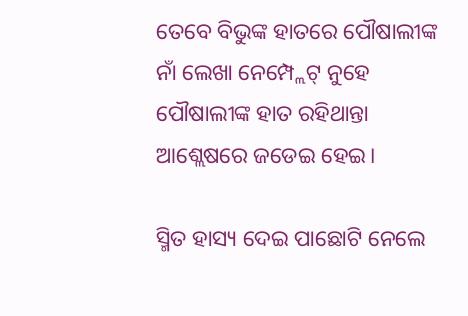ତେବେ ବିଭୁଙ୍କ ହାତରେ ପୌଷାଲୀଙ୍କ ନାଁ ଲେଖା ନେମ୍ପ୍ଲେଟ୍ ନୁହେ ପୌଷାଲୀଙ୍କ ହାତ ରହିଥାନ୍ତା ଆଶ୍ଲେଷରେ ଜଡେଇ ହେଇ।

ସ୍ମିତ ହାସ୍ୟ ଦେଇ ପାଛୋଟି ନେଲେ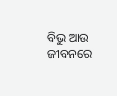ବିଭୁ ଆଉ ଜୀବନରେ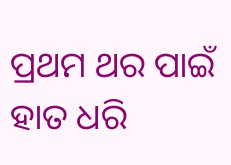ପ୍ରଥମ ଥର ପାଇଁ ହାତ ଧରି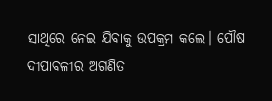ସାଥିରେ ନେଇ ଯିବାକୁ ଉପକ୍ରମ କଲେ। ପୌଷ ଦୀପାବଳୀର ଅଗଣିତ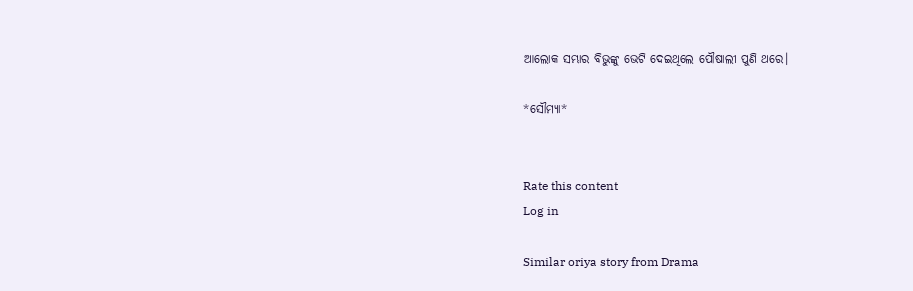ଆଲୋକ ସମ୍ଭାର ବିଭୁଙ୍କୁ ଭେଟି ଦେଇଥିଲେ ପୌଷାଲୀ ପୁଣି ଥରେ।

*ସୌମ୍ୟା*


Rate this content
Log in

Similar oriya story from Drama